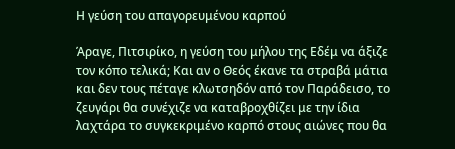Η γεύση του απαγορευμένου καρπού

Άραγε, Πιτσιρίκο, η γεύση του μήλου της Εδέμ να άξιζε τον κόπο τελικά; Και αν ο Θεός έκανε τα στραβά μάτια και δεν τους πέταγε κλωτσηδόν από τον Παράδεισο, το ζευγάρι θα συνέχιζε να καταβροχθίζει με την ίδια λαχτάρα το συγκεκριμένο καρπό στους αιώνες που θα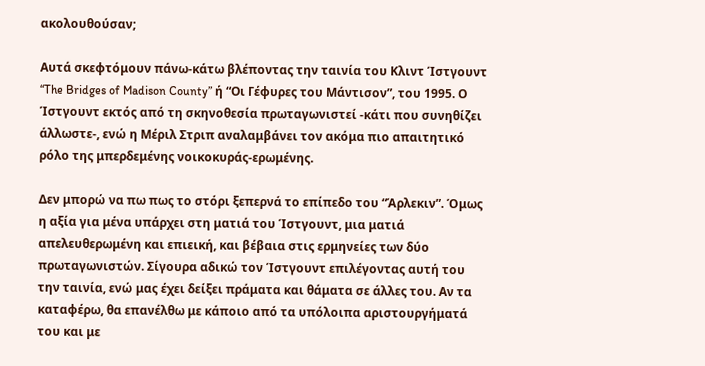ακολουθούσαν;

Αυτά σκεφτόμουν πάνω-κάτω βλέποντας την ταινία του Κλιντ Ίστγουντ “The Bridges of Madison County” ή “Οι Γέφυρες του Μάντισον”, του 1995. Ο Ίστγουντ εκτός από τη σκηνοθεσία πρωταγωνιστεί -κάτι που συνηθίζει άλλωστε-, ενώ η Μέριλ Στριπ αναλαμβάνει τον ακόμα πιο απαιτητικό ρόλο της μπερδεμένης νοικοκυράς-ερωμένης.

Δεν μπορώ να πω πως το στόρι ξεπερνά το επίπεδο του “Άρλεκιν”. Όμως η αξία για μένα υπάρχει στη ματιά του Ίστγουντ, μια ματιά απελευθερωμένη και επιεική, και βέβαια στις ερμηνείες των δύο πρωταγωνιστών. Σίγουρα αδικώ τον Ίστγουντ επιλέγοντας αυτή του την ταινία, ενώ μας έχει δείξει πράματα και θάματα σε άλλες του. Αν τα καταφέρω, θα επανέλθω με κάποιο από τα υπόλοιπα αριστουργήματά του και με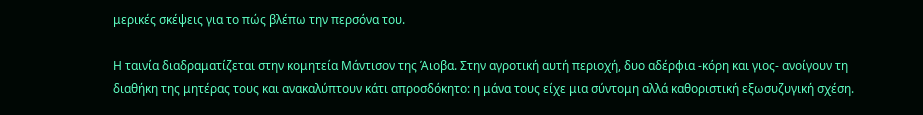μερικές σκέψεις για το πώς βλέπω την περσόνα του.

Η ταινία διαδραματίζεται στην κομητεία Μάντισον της Άιοβα. Στην αγροτική αυτή περιοχή, δυο αδέρφια -κόρη και γιος- ανοίγουν τη διαθήκη της μητέρας τους και ανακαλύπτουν κάτι απροσδόκητο: η μάνα τους είχε μια σύντομη αλλά καθοριστική εξωσυζυγική σχέση.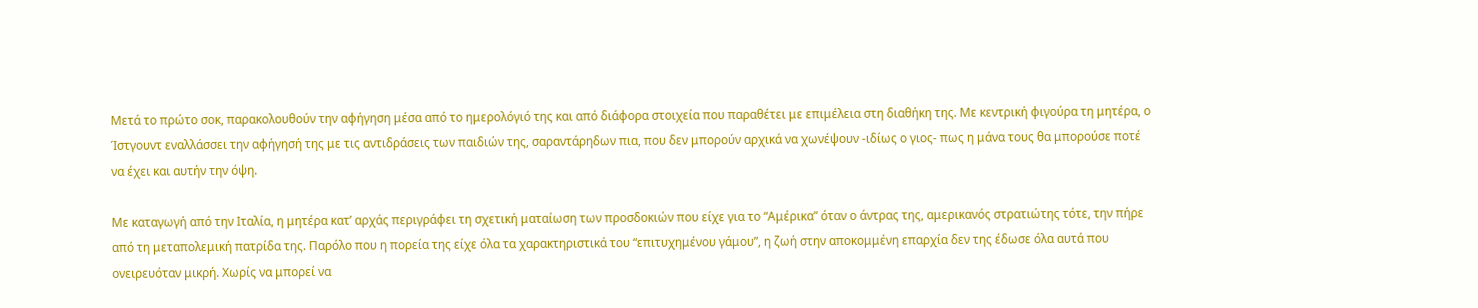Μετά το πρώτο σοκ, παρακολουθούν την αφήγηση μέσα από το ημερολόγιό της και από διάφορα στοιχεία που παραθέτει με επιμέλεια στη διαθήκη της. Με κεντρική φιγούρα τη μητέρα, ο Ίστγουντ εναλλάσσει την αφήγησή της με τις αντιδράσεις των παιδιών της, σαραντάρηδων πια, που δεν μπορούν αρχικά να χωνέψουν -ιδίως ο γιος- πως η μάνα τους θα μπορούσε ποτέ να έχει και αυτήν την όψη.

Με καταγωγή από την Ιταλία, η μητέρα κατ’ αρχάς περιγράφει τη σχετική ματαίωση των προσδοκιών που είχε για το “Αμέρικα” όταν ο άντρας της, αμερικανός στρατιώτης τότε, την πήρε από τη μεταπολεμική πατρίδα της. Παρόλο που η πορεία της είχε όλα τα χαρακτηριστικά του “επιτυχημένου γάμου”, η ζωή στην αποκομμένη επαρχία δεν της έδωσε όλα αυτά που ονειρευόταν μικρή. Χωρίς να μπορεί να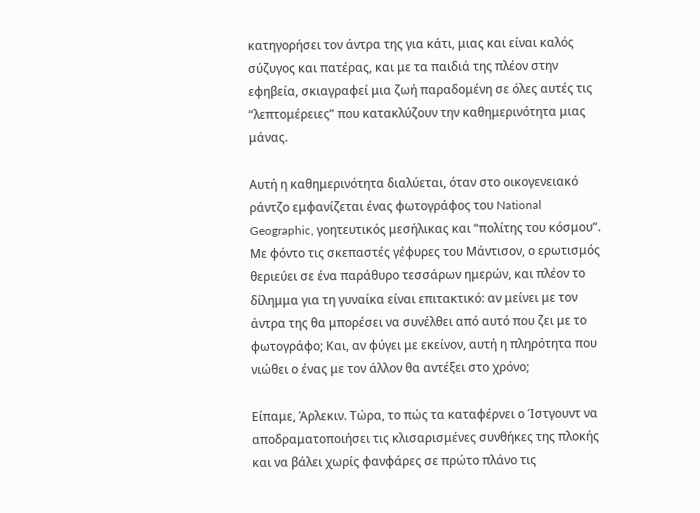κατηγορήσει τον άντρα της για κάτι, μιας και είναι καλός σύζυγος και πατέρας, και με τα παιδιά της πλέον στην εφηβεία, σκιαγραφεί μια ζωή παραδομένη σε όλες αυτές τις “λεπτομέρειες” που κατακλύζουν την καθημερινότητα μιας μάνας.

Αυτή η καθημερινότητα διαλύεται, όταν στο οικογενειακό ράντζο εμφανίζεται ένας φωτογράφος του National Geographic, γοητευτικός μεσήλικας και “πολίτης του κόσμου”. Με φόντο τις σκεπαστές γέφυρες του Μάντισον, ο ερωτισμός θεριεύει σε ένα παράθυρο τεσσάρων ημερών, και πλέον το δίλημμα για τη γυναίκα είναι επιτακτικό: αν μείνει με τον άντρα της θα μπορέσει να συνέλθει από αυτό που ζει με το φωτογράφο; Και, αν φύγει με εκείνον, αυτή η πληρότητα που νιώθει ο ένας με τον άλλον θα αντέξει στο χρόνο;

Είπαμε, Άρλεκιν. Τώρα, το πώς τα καταφέρνει ο Ίστγουντ να αποδραματοποιήσει τις κλισαρισμένες συνθήκες της πλοκής και να βάλει χωρίς φανφάρες σε πρώτο πλάνο τις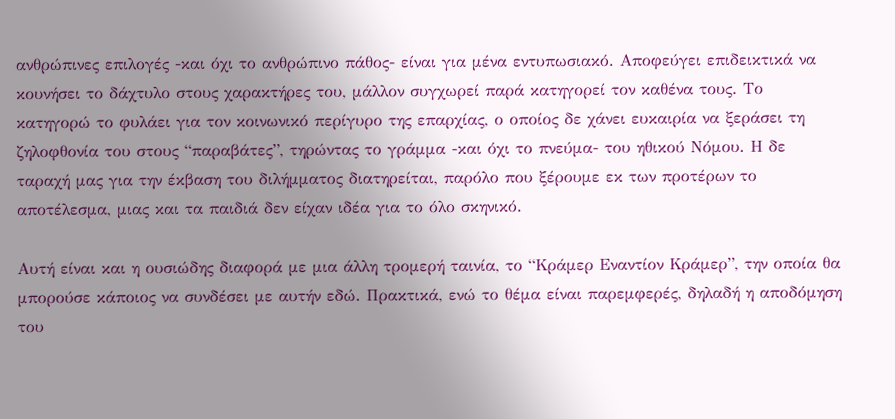ανθρώπινες επιλογές -και όχι το ανθρώπινο πάθος- είναι για μένα εντυπωσιακό. Αποφεύγει επιδεικτικά να κουνήσει το δάχτυλο στους χαρακτήρες του, μάλλον συγχωρεί παρά κατηγορεί τον καθένα τους. Το κατηγορώ το φυλάει για τον κοινωνικό περίγυρο της επαρχίας, ο οποίος δε χάνει ευκαιρία να ξεράσει τη ζηλοφθονία του στους “παραβάτες”, τηρώντας το γράμμα -και όχι το πνεύμα- του ηθικού Νόμου. Η δε ταραχή μας για την έκβαση του διλήμματος διατηρείται, παρόλο που ξέρουμε εκ των προτέρων το αποτέλεσμα, μιας και τα παιδιά δεν είχαν ιδέα για το όλο σκηνικό.

Αυτή είναι και η ουσιώδης διαφορά με μια άλλη τρομερή ταινία, το “Κράμερ Εναντίον Κράμερ”, την οποία θα μπορούσε κάποιος να συνδέσει με αυτήν εδώ. Πρακτικά, ενώ το θέμα είναι παρεμφερές, δηλαδή η αποδόμηση του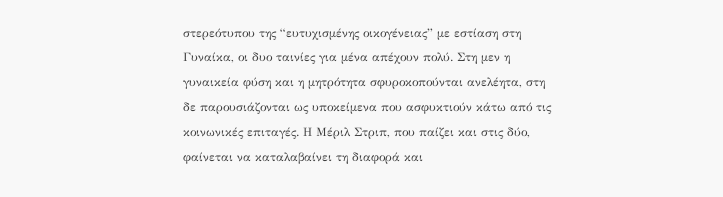στερεότυπου της “ευτυχισμένης οικογένειας” με εστίαση στη Γυναίκα, οι δυο ταινίες για μένα απέχουν πολύ. Στη μεν η γυναικεία φύση και η μητρότητα σφυροκοπούνται ανελέητα, στη δε παρουσιάζονται ως υποκείμενα που ασφυκτιούν κάτω από τις κοινωνικές επιταγές. Η Μέριλ Στριπ, που παίζει και στις δύο, φαίνεται να καταλαβαίνει τη διαφορά και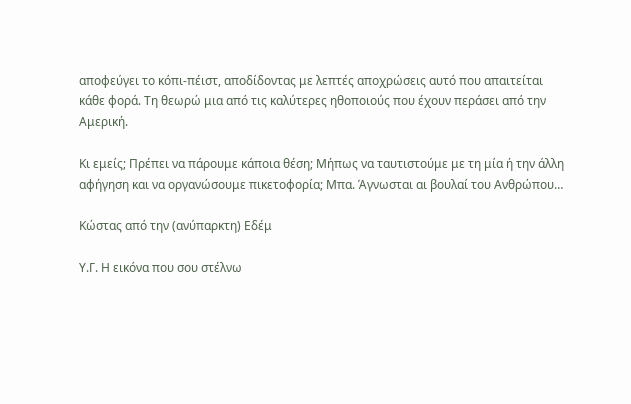αποφεύγει το κόπι-πέιστ, αποδίδοντας με λεπτές αποχρώσεις αυτό που απαιτείται κάθε φορά. Τη θεωρώ μια από τις καλύτερες ηθοποιούς που έχουν περάσει από την Αμερική.

Κι εμείς; Πρέπει να πάρουμε κάποια θέση; Μήπως να ταυτιστούμε με τη μία ή την άλλη αφήγηση και να οργανώσουμε πικετοφορία; Μπα. Άγνωσται αι βουλαί του Ανθρώπου…

Κώστας από την (ανύπαρκτη) Εδέμ

Υ.Γ. Η εικόνα που σου στέλνω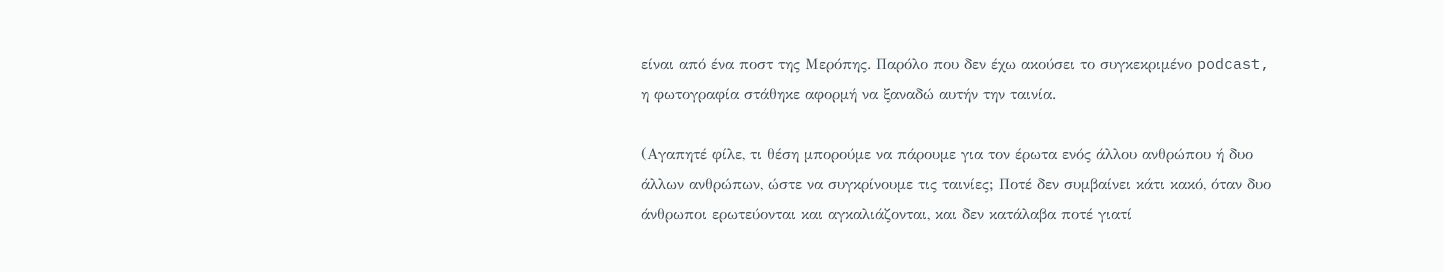είναι από ένα ποστ της Μερόπης. Παρόλο που δεν έχω ακούσει το συγκεκριμένο podcast, η φωτογραφία στάθηκε αφορμή να ξαναδώ αυτήν την ταινία.

(Αγαπητέ φίλε, τι θέση μπορούμε να πάρουμε για τον έρωτα ενός άλλου ανθρώπου ή δυο άλλων ανθρώπων, ώστε να συγκρίνουμε τις ταινίες; Ποτέ δεν συμβαίνει κάτι κακό, όταν δυο άνθρωποι ερωτεύονται και αγκαλιάζονται, και δεν κατάλαβα ποτέ γιατί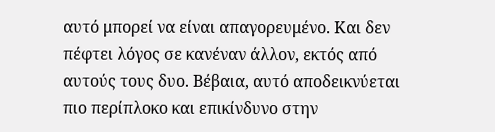αυτό μπορεί να είναι απαγορευμένο. Και δεν πέφτει λόγος σε κανέναν άλλον, εκτός από αυτούς τους δυο. Βέβαια, αυτό αποδεικνύεται πιο περίπλοκο και επικίνδυνο στην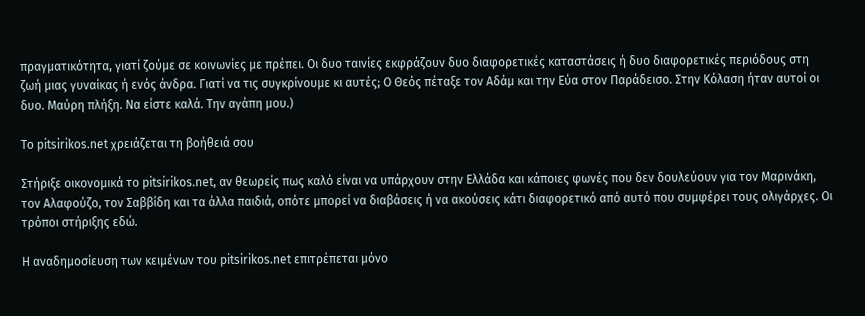πραγματικότητα, γιατί ζούμε σε κοινωνίες με πρέπει. Οι δυο ταινίες εκφράζουν δυο διαφορετικές καταστάσεις ή δυο διαφορετικές περιόδους στη ζωή μιας γυναίκας ή ενός άνδρα. Γιατί να τις συγκρίνουμε κι αυτές; Ο Θεός πέταξε τον Αδάμ και την Εύα στον Παράδεισο. Στην Κόλαση ήταν αυτοί οι δυο. Μαύρη πλήξη. Να είστε καλά. Την αγάπη μου.)

Το pitsirikos.net χρειάζεται τη βοήθειά σου

Στήριξε οικονομικά το pitsirikos.net, αν θεωρείς πως καλό είναι να υπάρχουν στην Ελλάδα και κάποιες φωνές που δεν δουλεύουν για τον Μαρινάκη, τον Αλαφούζο, τον Σαββίδη και τα άλλα παιδιά, οπότε μπορεί να διαβάσεις ή να ακούσεις κάτι διαφορετικό από αυτό που συμφέρει τους ολιγάρχες. Οι τρόποι στήριξης εδώ.

H αναδημοσίευση των κειμένων του pitsirikos.net επιτρέπεται μόνο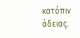κατόπιν άδειας.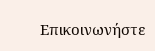Επικοινωνήστε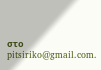στο pitsiriko@gmail.com.